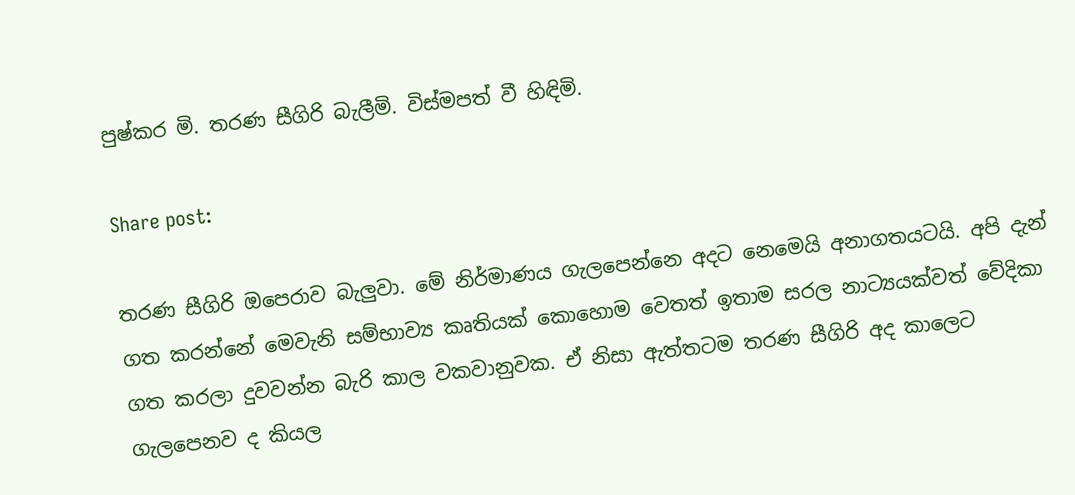පුෂ්කර මි. තරණ සීගිරි බැලීමි. විස්මපත් වී හිඳිමි.

Share post:

තරණ සීගිරි ඔපෙරාව බැලුවා. මේ නිර්මාණය ගැලපෙන්නෙ අදට නෙමෙයි අනාගතයටයි. අපි දැන් ගත කරන්නේ මෙවැනි සම්භාව්‍ය කෘතියක් කොහොම වෙතත් ඉතාම සරල නාට්‍යයක්වත් වේදිකා ගත කරලා දුවවන්න බැරි කාල වකවානුවක. ඒ නිසා ඇත්තටම තරණ සීගිරි අද කාලෙට ගැලපෙනව ද කියල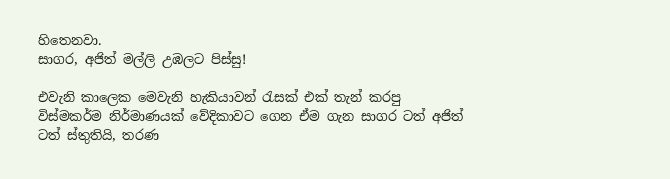හිතෙනවා.
සාගර, අජිත් මල්ලි උඹලට පිස්සු!

එවැනි කාලෙක මෙවැනි හැකියාවන් රැසක් එක් තැන් කරපු විස්මකර්ම නිර්මාණයක් වේදිකාවට ගෙන ඒම ගැන සාගර ටත් අජිත් ටත් ස්තුතියි, තරණ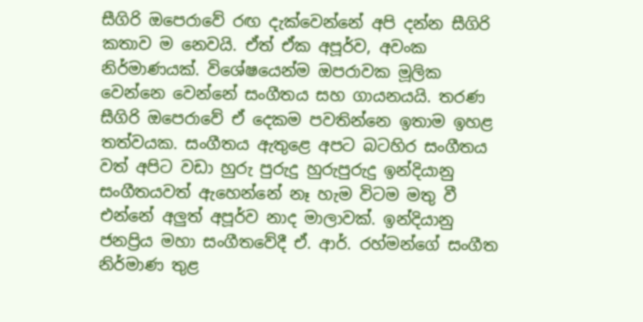සීගිරි ඔපෙරාවේ රඟ දැක්වෙන්නේ අපි දන්න සීගිරි කතාව ම නෙවයි. ඒත් ඒක අපූර්ව, අවංක නිර්මාණයක්. විශේෂයෙන්ම ඔපරාවක මූලික වෙන්නෙ වෙන්නේ සංගීතය සහ ගායනයයි. තරණ සීගිරි ඔපෙරාවේ ඒ දෙකම පවතින්නෙ ඉතාම ඉහළ තත්වයක. සංගීතය ඇතුළෙ අපට බටහිර සංගීතය වත් අපිට වඩා හුරු පුරුදු හුරුපුරුදු ඉන්දියානු සංගීතයවත් ඇහෙන්නේ නෑ හැම විටම මතු වී එන්නේ අලුත් අපූර්ව නාද මාලාවක්. ඉන්දියානු ජනප්‍රිය මහා සංගීතවේදී ඒ. ආර්. රහ්මන්ගේ සංගීත නිර්මාණ තුළ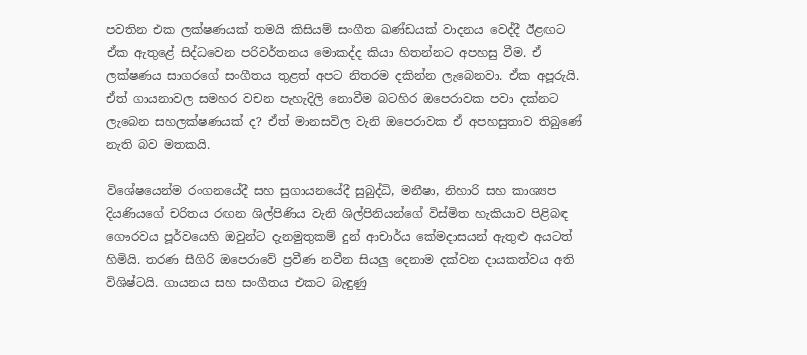පවතින එක ලක්ෂණයක් තමයි කිසියම් සංගීත ඛණ්ඩයක් වාදනය වෙද්දී ඊළඟට ඒක ඇතුළේ සිද්ධවෙන පරිවර්තනය මොකද්ද කියා හිතන්නට අපහසු වීම. ඒ ලක්ෂණය සාගරගේ සංගීතය තුළත් අපට නිතරම දකින්න ලැබෙනවා. ඒක අපූරුයි. ඒත් ගායනාවල සමහර වචන පැහැදිලි නොවීම බටහිර ඔපෙරාවක පවා දක්නට ලැබෙන සහලක්ෂණයක් ද? ඒත් මානසවිල වැනි ඔපෙරාවක ඒ අපහසුතාව තිබුණේ නැති බව මතකයි.

විශේෂයෙන්ම රංගනයේදී සහ සුගායනයේදී සුබුද්ධි, මනීෂා, නිහාරි සහ කාශ්‍යප දියණියගේ චරිතය රඟන ශිල්පිණිය වැනි ශිල්පිනියන්ගේ විස්මිත හැකියාව පිළිබඳ ගෞරවය පූර්වයෙහි ඔවුන්ට දැනමුතුකම් දුන් ආචාර්ය කේමදාසයන් ඇතුළු අයටත් හිමියි. තරණ සීගිරි ඔපෙරාවේ ප්‍රවීණ නවීන සියලු දෙනාම දක්වන දායකත්වය අති විශිෂ්ටයි. ගායනය සහ සංගීතය එකට බැඳුණු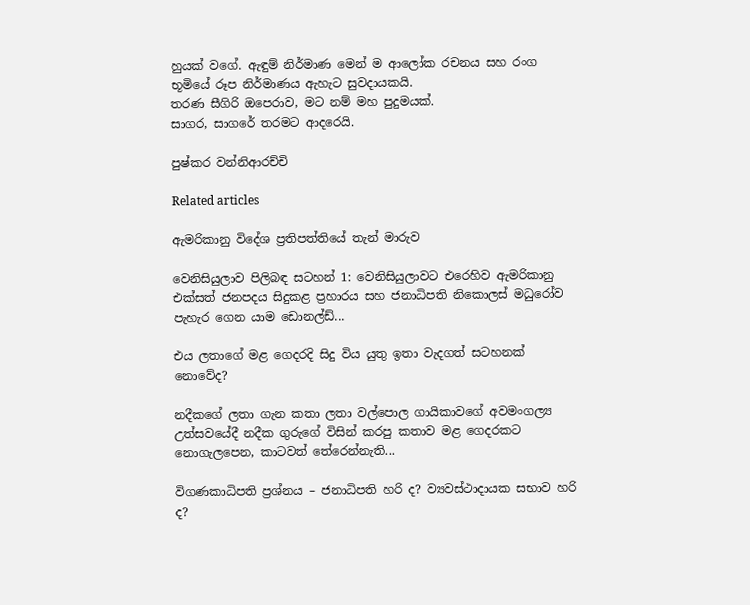හුයක් වගේ. ඇඳුම් නිර්මාණ මෙන් ම ආලෝක රචනය සහ රංග භූමියේ රූප නිර්මාණය ඇහැට සුවදායකයි.
තරණ සීගිරි ඔපෙරාව, මට නම් මහ පුදුමයක්.
සාගර, සාගරේ තරමට ආදරෙයි.

පුෂ්කර වන්නිආරච්චි

Related articles

ඇමරිකානු විදේශ ප්‍රතිපත්තියේ තැන් මාරුව

වෙනිසියුලාව පිලිබඳ සටහන් 1: වෙනිසියුලාවට එරෙහිව ඇමරිකානු එක්සත් ජනපදය සිදුකළ ප්‍රහාරය සහ ජනාධිපති නිකොලස් මධුරෝව පැහැර ගෙන යාම ඩොනල්ඩ්...

එය ලතාගේ මළ ගෙදරදි සිදු විය යුතු ඉතා වැදගත් සටහනක් නොවේද?

නදීකගේ ලතා ගැන කතා ලතා වල්පොල ගායිකාවගේ අවමංගල්‍ය උත්සවයේදී නදීක ගුරුගේ විසින් කරපු කතාව මළ ගෙදරකට නොගැලපෙන, කාටවත් තේරෙන්නැති...

විගණකාධිපති ප්‍රශ්නය – ජනාධිපති හරි ද? ව්‍යවස්ථාදායක සභාව හරි ද?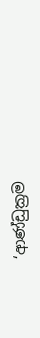‘ආණ්ඩුක්‍රම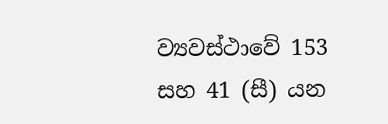ව්‍යවස්ථාවේ 153 සහ 41 (සී) යන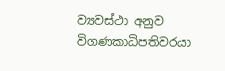ව්‍යවස්ථා අනුව විගණකාධිපතිවරයා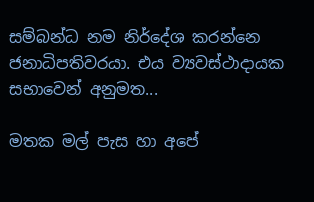සම්බන්ධ නම නිර්දේශ කරන්නෙ ජනාධිපතිවරයා. එය ව්‍යවස්ථාදායක සභාවෙන් අනුමත...

මතක මල් පැස හා අපේ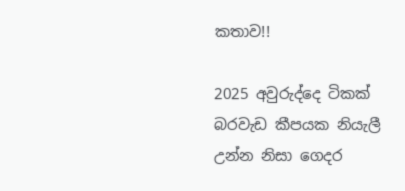කතාව!!

2025 අවුරුද්දෙ ටිකක් බරවැඩ කීපයක නියැලී උන්න නිසා ගෙදර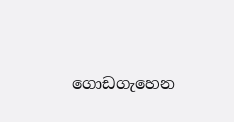ගොඩගැහෙන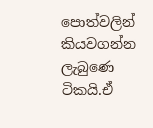පොත්වලින් කියවගන්න ලැබුණෙ ටිකයි.ඒ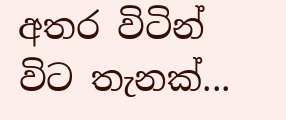අතර විටින් විට තැනක්...